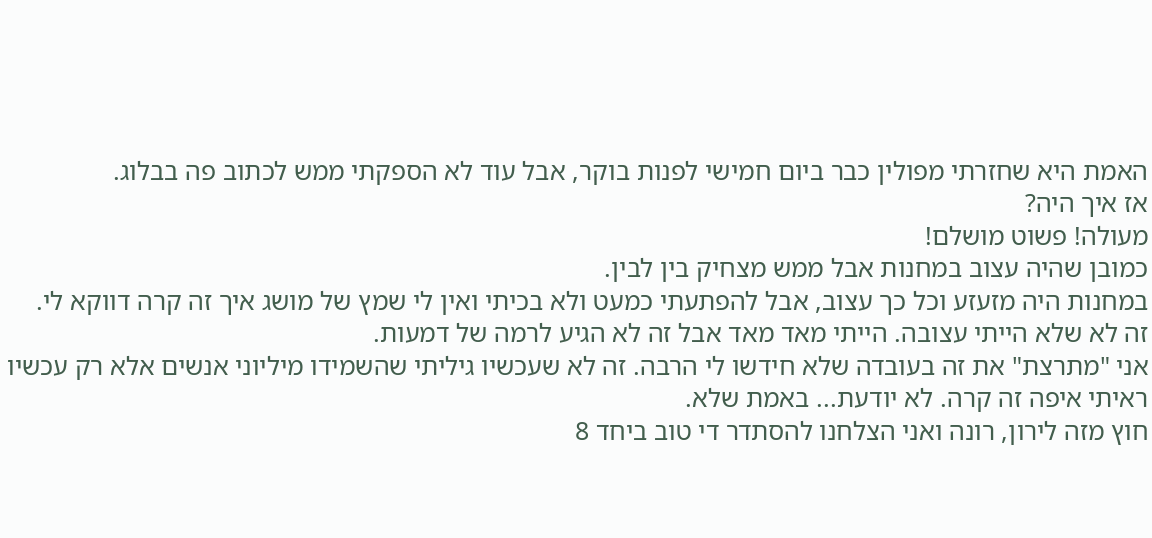האמת היא שחזרתי מפולין כבר ביום חמישי לפנות בוקר, אבל עוד לא הספקתי ממש לכתוב פה בבלוג.
אז איך היה?
מעולה! פשוט מושלם!
כמובן שהיה עצוב במחנות אבל ממש מצחיק בין לבין.
במחנות היה מזעזע וכל כך עצוב, אבל להפתעתי כמעט ולא בכיתי ואין לי שמץ של מושג איך זה קרה דווקא לי.
זה לא שלא הייתי עצובה. הייתי מאד מאד אבל זה לא הגיע לרמה של דמעות.
אני "מתרצת" את זה בעובדה שלא חידשו לי הרבה. זה לא שעכשיו גיליתי שהשמידו מיליוני אנשים אלא רק עכשיו ראיתי איפה זה קרה. לא יודעת... באמת שלא.
חוץ מזה לירון, רונה ואני הצלחנו להסתדר די טוב ביחד 8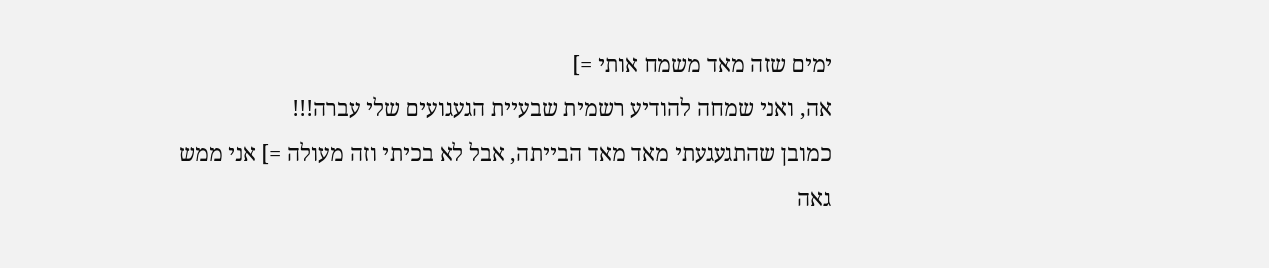ימים שזה מאד משמח אותי =]
אה, ואני שמחה להודיע רשמית שבעיית הגעגועים שלי עברה!!!
כמובן שהתגעגעתי מאד מאד הבייתה, אבל לא בכיתי וזה מעולה =] אני ממש גאה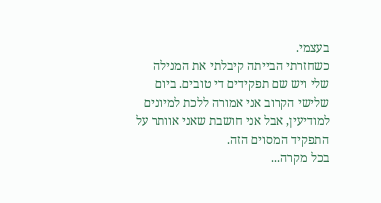בעצמי.
כשחזרתי הבייתה קיבלתי את המנילה שלי ויש שם תפקידים די טובים. ביום שלישי הקרוב אני אמורה ללכת למיונים למודיעין, אבל אני חושבת שאני אוותר על התפקיד המסוים הזה.
בכל מקרה...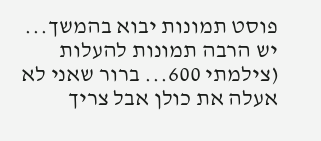פוסט תמונות יבוא בהמשך...
יש הרבה תמונות להעלות (צילמתי 600... ברור שאני לא אעלה את כולן אבל צריך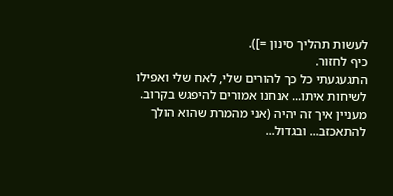לעשות תהליך סינון =]).
כיף לחזור.
התגעגעתי כל כך להורים שלי, לאח שלי ואפילו לשיחות איתו... אנחנו אמורים להיפגש בקרוב.
מעניין איך זה יהיה (אני מהמרת שהוא הולך להתאכזב... ובגדול...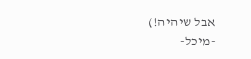אבל שיהיה!)
-מיכל-